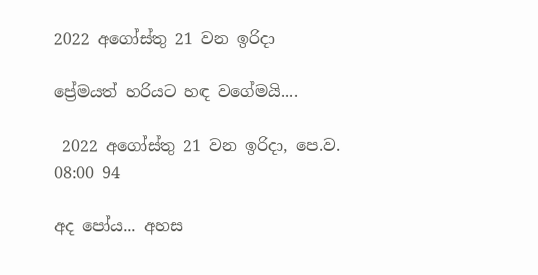2022 අගෝස්තු 21 වන ඉරිදා

ප්‍රේමයත් හරියට හඳ වගේමයි....

 2022 අගෝස්තු 21 වන ඉරිදා, පෙ.ව. 08:00 94

අද පෝය... අහස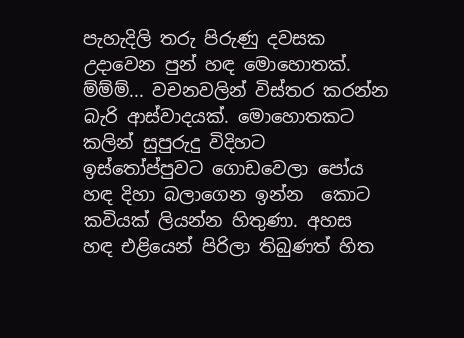පැහැදිලි තරු පිරුණු දවසක උදාවෙන පුන් හඳ මොහොතක්. ම්ම්ම්... වචනවලින් විස්තර කරන්න බැරි ආස්වාදයක්. මොහොතකට කලින් සුපුරුදු විදිහට ඉස්තෝප්පුවට ගොඩවෙලා පෝය හඳ දිහා බලාගෙන ඉන්න  කොට කවියක් ලියන්න හිතුණා. අහස හඳ එළියෙන් පිරිලා තිබුණත් හිත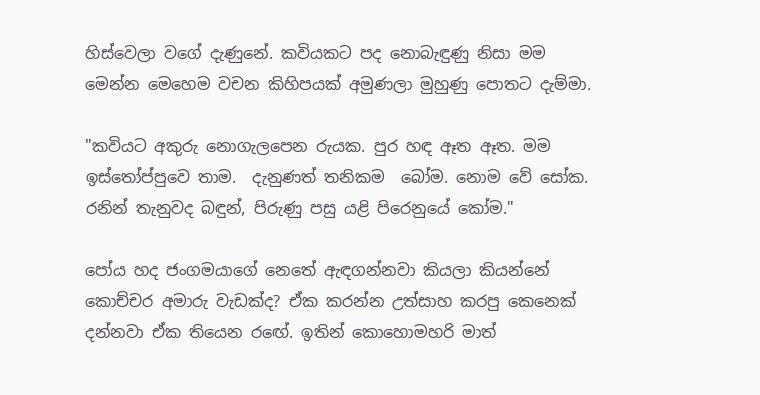හිස්වෙලා වගේ දැණුනේ. කවියකට පද නොබැඳුණු නිසා මම මෙන්න මෙහෙම වචන කිහිපයක් අමුණලා මුහුණු පොතට දැම්මා.

"කවියට අකුරු නොගැලපෙන රුයක. පුර හඳ ඈත ඈත. මම ඉස්තෝප්පුවෙ තාම.  දැනුණත් තනිකම  බෝම. නොම වේ සෝක. රනින් තැනුවද බඳුන්, පිරුණු පසු යළි පිරෙනුයේ කෝම."

පෝය හද ජංගමයාගේ නෙතේ ඇඳගන්නවා කියලා කියන්නේ කොච්චර අමාරු වැඩක්ද? ඒක කරන්න උත්සාහ කරපු කෙනෙක් දන්නවා ඒක තියෙන රඟේ. ඉතින් කොහොමහරි මාත්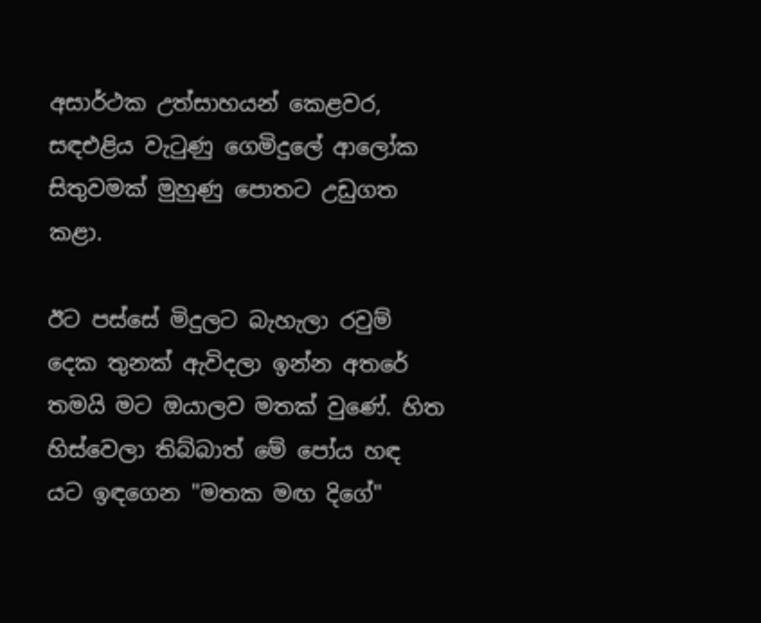අසාර්ථක උත්සාහයන් කෙළවර, සඳඑළිය වැටුණු ගෙමිදුලේ ආලෝක සිතුවමක් මුහුණු පොතට උඩුගත කළා.

ඊට පස්සේ මිදුලට බැහැලා රවුම් දෙක තුනක් ඇවිදලා ඉන්න අතරේ තමයි මට ඔයාලව මතක් වුණේ. හිත හිස්වෙලා තිබ්බාත් මේ පෝය හඳ යට ඉඳගෙන "මතක මඟ දිගේ"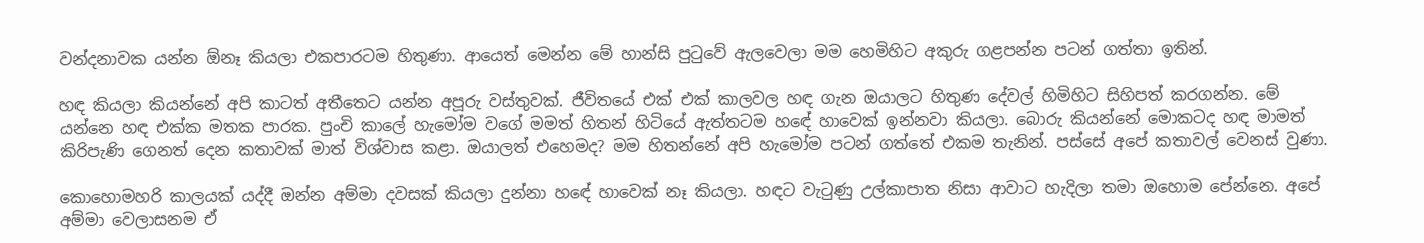වන්දනාවක යන්න ඕනෑ කියලා එකපාරටම හිතුණා. ආයෙත් මෙන්න මේ හාන්සි පුටුවේ ඇලවෙලා මම හෙමිහිට අකුරු ගළපන්න පටන් ගත්තා ඉතින්.

හඳ කියලා කියන්නේ අපි කාටත් අතීතෙට යන්න අපූරු වස්තුවක්. ජීවිතයේ එක් එක් කාලවල හඳ ගැන ඔයාලට හිතුණ දේවල් හිමිහිට සිහිපත් කරගන්න. මේ යන්නෙ හඳ එක්ක මතක පාරක. පුංචි කාලේ හැමෝම වගේ මමත් හිතන් හිටියේ ඇත්තටම හඳේ හාවෙක් ඉන්නවා කියලා. බොරු කියන්නේ මොකටද හඳ මාමත් කිරිපැණි ගෙනත් දෙන කතාවක් මාත් විශ්වාස කළා. ඔයාලත් එහෙමද? මම හිතන්නේ අපි හැමෝම පටන් ගත්තේ එකම තැනින්. පස්සේ අපේ කතාවල් වෙනස් වුණා.

කොහොමහරි කාලයක් යද්දී ඔන්න අම්මා දවසක් කියලා දුන්නා හඳේ හාවෙක් නෑ කියලා. හඳට වැටුණු උල්කාපාත නිසා ආවාට හැදිලා තමා ඔහොම පේන්නෙ. අපේ අම්මා වෙලාසනම ඒ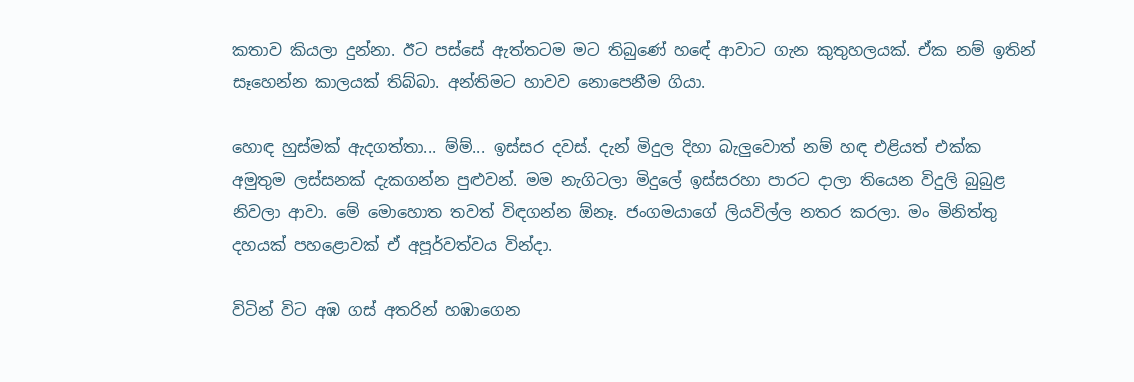කතාව කියලා දුන්නා. ඊට පස්සේ ඇත්තටම මට තිබුණේ හඳේ ආවාට ගැන කුතුහලයක්. ඒක නම් ඉතින් සෑහෙන්න කාලයක් තිබ්බා. අන්තිමට හාවව නොපෙනීම ගියා.

හොඳ හුස්මක් ඇදගත්තා... ම්ම්... ඉස්සර දවස්. දැන් මිදුල දිහා බැලුවොත් නම් හඳ එළියත් එක්ක අමුතුම ලස්සනක් දැකගන්න පුළුවන්. මම නැගිටලා මිදුලේ ඉස්සරහා පාරට දාලා තියෙන විදුලි බුබුළ නිවලා ආවා. මේ මොහොත තවත් විඳගන්න ඕනෑ. ජංගමයාගේ ලියවිල්ල නතර කරලා. මං මිනිත්තු දහයක් පහළොවක් ඒ අපූර්වත්වය වින්දා.

විටින් විට අඹ ගස් අතරින් හඹාගෙන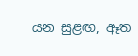යන සුළඟ, ඈත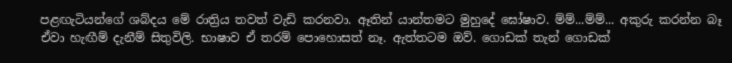පළඟැටියන්ගේ ශබ්දය මේ රාත්‍රිය තවත් වැඩි කරනවා. ඈතින් යාන්තමට මුහුදේ ඝෝෂාව. ම්ම්...ම්ම්... අකුරු කරන්න බෑ ඒවා හැඟීම් දැනීම් සිතුවිලි. භාෂාව ඒ තරම් පොහොසත් නෑ. ඇත්තටම ඔව්. ගොඩක් තැන් ගොඩක්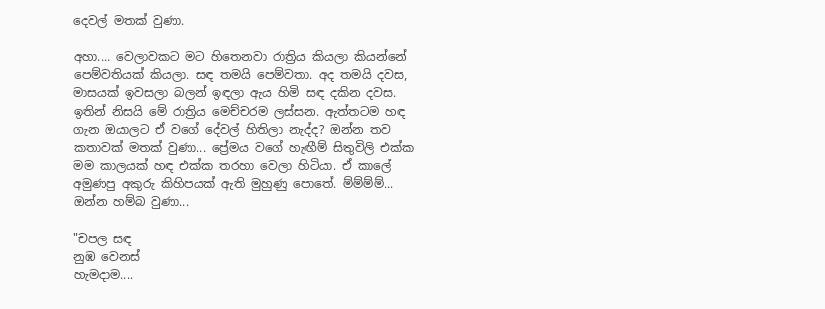දෙවල් මතක් වුණා.

අහා.... වෙලාවකට මට හිතෙනවා රාත්‍රිය කියලා කියන්නේ පෙම්වතියක් කියලා. සඳ තමයි පෙම්වතා. අද තමයි දවස, මාසයක් ඉවසලා බලන් ඉඳලා ඇය හිමි සඳ දකින දවස. ඉතින් නිසයි මේ රාත්‍රිය මෙච්චරම ලස්සන. ඇත්තටම හඳ ගැන ඔයාලට ඒ වගේ දේවල් හිතිලා නැද්ද? ඔන්න තව කතාවක් මතක් වුණා... ප්‍රේමය වගේ හැඟීම් සිතුවිලි එක්ක මම කාලයක් හඳ එක්ක තරහා වෙලා හිටියා. ඒ කාලේ අමුණපු අකුරු කිහිපයක් ඇති මුහුණු පොතේ. ම්ම්ම්ම්... ඔන්න හම්බ වුණා...

"චපල සඳ
නුඹ වෙනස්
හැමදාම....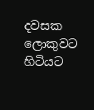දවසක
ලොකුවට
හිටියට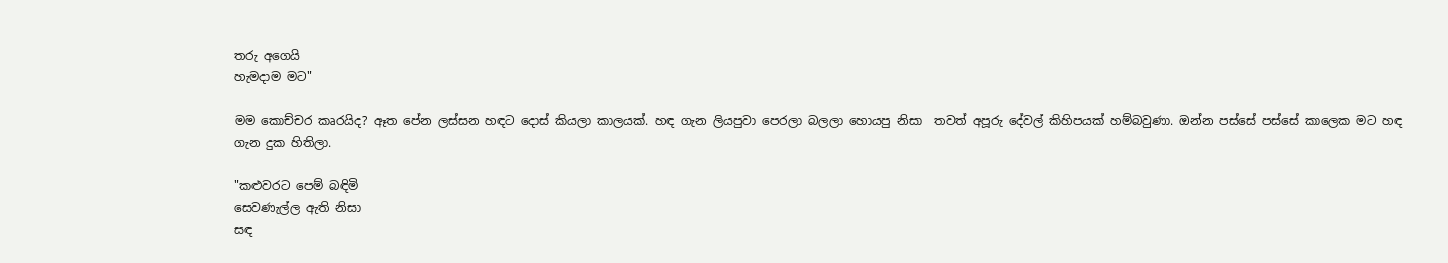තරු අගෙයි
හැමදාම මට"

මම කොච්චර කෘරයිද? ඈත පේන ලස්සන හඳට දොස් කියලා කාලයක්. හඳ ගැන ලියපුවා පෙරලා බලලා හොයපු නිසා  තවත් අපූරු දේවල් කිහිපයක් හම්බවුණා. ඔන්න පස්සේ පස්සේ කාලෙක මට හඳ ගැන දුක හිතිලා.

"කළුවරට පෙම් බඳිමි
සෙවණැල්ල ඇති නිසා
සඳ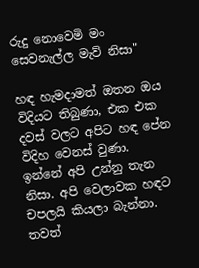රුදු නොවෙමි මං
සෙවනැල්ල මැව් නිසා"

හඳ හැමදාමත් ඔතන ඔය විදියට තිබුණා, එක එක දවස් වලට අපිට හඳ පේන විදිහ වෙනස් වුණා. ඉන්නේ අපි උන්නු තැන නිසා. අපි වෙලාවක හඳට චපලයි කියලා බැන්නා. තවත්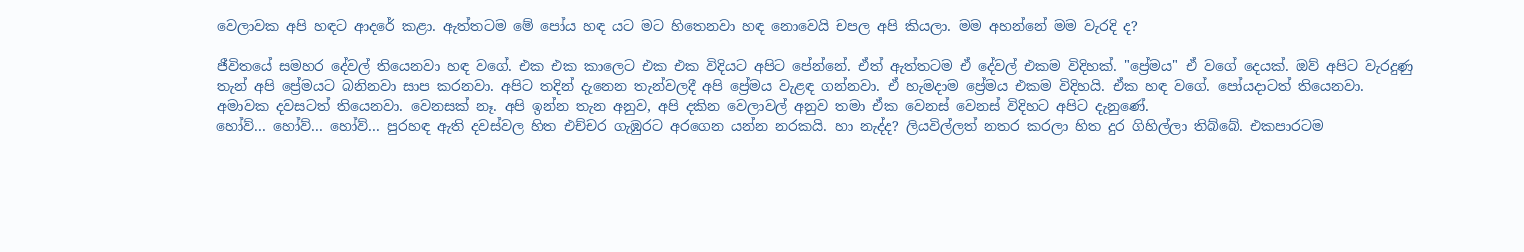වෙලාවක අපි හඳට ආදරේ කළා. ඇත්තටම මේ පෝය හඳ යට මට හිතෙනවා හඳ නොවෙයි චපල අපි කියලා. මම අහන්නේ මම වැරදි ද?

ජීවිතයේ සමහර දේවල් තියෙනවා හඳ වගේ. එක එක කාලෙට එක එක විදියට අපිට පේන්නේ. ඒත් ඇත්තටම ඒ දේවල් එකම විදිහක්. "ප්‍රේමය" ඒ වගේ දෙයක්. ඔව් අපිට වැරදුණු තැන් අපි ප්‍රේමයට බනිනවා සාප කරනවා. අපිට තදින් දැනෙන තැන්වලදී අපි ප්‍රේමය වැළඳ ගන්නවා. ඒ හැමදාම ප්‍රේමය එකම විදිහයි. ඒක හඳ වගේ. පෝයදාටත් තියෙනවා. අමාවක දවසටත් තියෙනවා. වෙනසක් නෑ. අපි ඉන්න තැන අනුව, අපි දකින වෙලාවල් අනුව තමා ඒක වෙනස් වෙනස් විදිහට අපිට දැනුණේ.
හෝව්... හෝව්... හෝව්... පුරහඳ ඇති දවස්වල හිත එච්චර ගැඹුරට අරගෙන යන්න නරකයි. හා නැද්ද? ලියවිල්ලත් නතර කරලා හිත දුර ගිහිල්ලා තිබ්බේ. එකපාරටම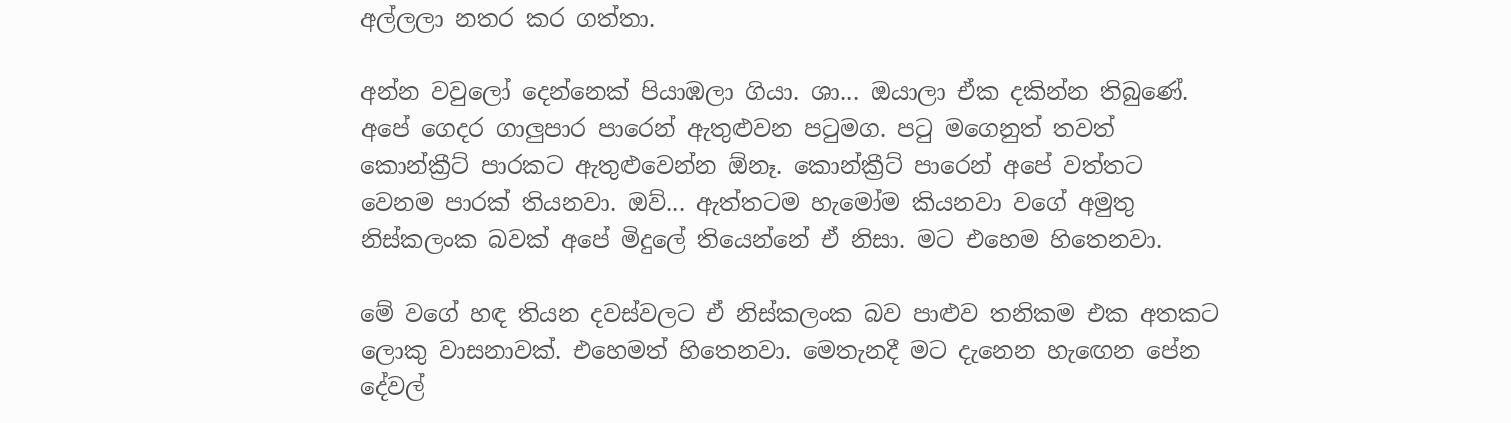අල්ලලා නතර කර ගත්තා.

අන්න වවුලෝ දෙන්නෙක් පියාඹලා ගියා. ශා... ඔයාලා ඒක දකින්න තිබුණේ. අපේ ගෙදර ගාලුපාර පාරෙන් ඇතුළුවන පටුමග. පටු මගෙනුත් තවත් කොන්ක්‍රීට් පාරකට ඇතුළුවෙන්න ඕනෑ. කොන්ක්‍රීට් පාරෙන් අපේ වත්තට වෙනම පාරක් තියනවා. ඔව්... ඇත්තටම හැමෝම කියනවා වගේ අමුතු නිස්කලංක බවක් අපේ මිදුලේ තියෙන්නේ ඒ නිසා. මට එහෙම හිතෙනවා.

මේ වගේ හඳ තියන දවස්වලට ඒ නිස්කලංක බව පාළුව තනිකම එක අතකට ලොකු වාසනාවක්. එහෙමත් හිතෙනවා. මෙතැනදී මට දැනෙන හැඟෙන පේන දේවල්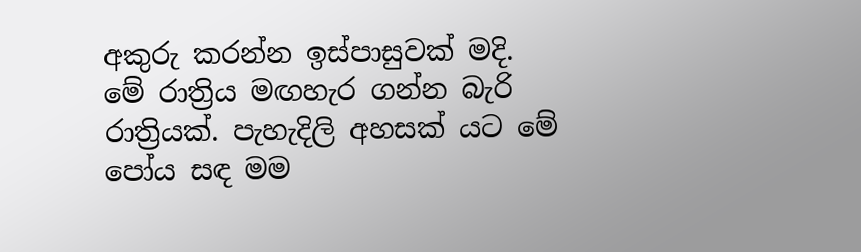අකුරු කරන්න ඉස්පාසුවක් මදි. මේ රාත්‍රිය මඟහැර ගන්න බැරි රාත්‍රියක්. පැහැදිලි අහසක් යට මේ පෝය සඳ මම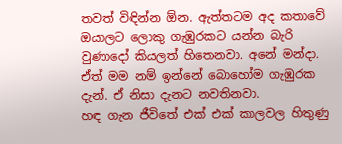තවත් විඳින්න ඕන. ඇත්තටම අද කතාවේ ඔයාලට ලොකු ගැඹුරකට යන්න බැරි වුණාදෝ කියලත් හිතෙනවා. අනේ මන්දා. ඒත් මම නම් ඉන්නේ බොහෝම ගැඹුරක දැන්. ඒ නිසා දැනට නවතිනවා.
හඳ ගැන ජීවිතේ එක් එක් කාලවල හිතුණු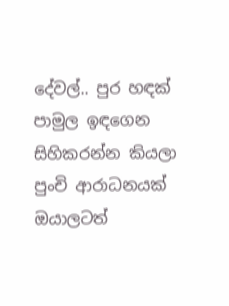දේවල්.. පුර හඳක් පාමුල ඉඳගෙන සිහිකරන්න කියලා පුංචි ආරාධනයක් ඔයාලටත්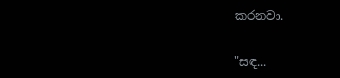කරනවා.

"සඳ...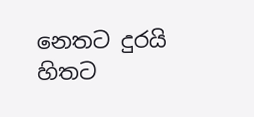නෙතට දුරයි
හිතට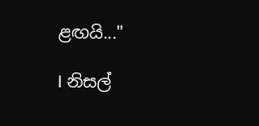ළඟයි..."

I නිසල්